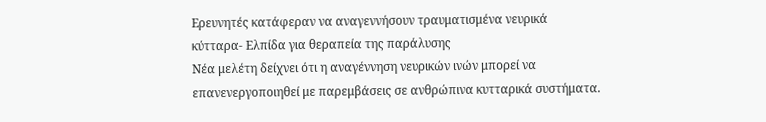Ερευνητές κατάφεραν να αναγεννήσουν τραυματισμένα νευρικά κύτταρα- Ελπίδα για θεραπεία της παράλυσης
Νέα μελέτη δείχνει ότι η αναγέννηση νευρικών ινών μπορεί να επανενεργοποιηθεί με παρεμβάσεις σε ανθρώπινα κυτταρικά συστήματα.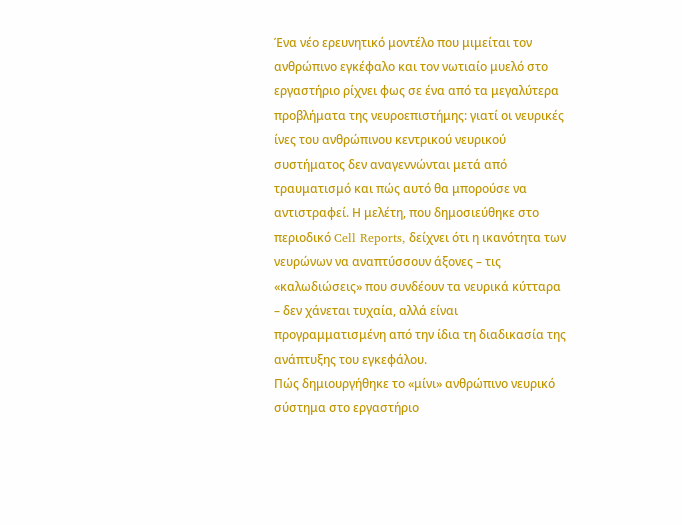Ένα νέο ερευνητικό μοντέλο που μιμείται τον ανθρώπινο εγκέφαλο και τον νωτιαίο μυελό στο εργαστήριο ρίχνει φως σε ένα από τα μεγαλύτερα προβλήματα της νευροεπιστήμης: γιατί οι νευρικές ίνες του ανθρώπινου κεντρικού νευρικού συστήματος δεν αναγεννώνται μετά από τραυματισμό και πώς αυτό θα μπορούσε να αντιστραφεί. Η μελέτη, που δημοσιεύθηκε στο περιοδικό Cell Reports, δείχνει ότι η ικανότητα των νευρώνων να αναπτύσσουν άξονες – τις «καλωδιώσεις» που συνδέουν τα νευρικά κύτταρα – δεν χάνεται τυχαία, αλλά είναι προγραμματισμένη από την ίδια τη διαδικασία της ανάπτυξης του εγκεφάλου.
Πώς δημιουργήθηκε το «μίνι» ανθρώπινο νευρικό σύστημα στο εργαστήριο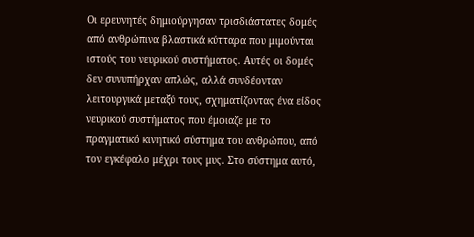Οι ερευνητές δημιούργησαν τρισδιάστατες δομές από ανθρώπινα βλαστικά κύτταρα που μιμούνται ιστούς του νευρικού συστήματος. Αυτές οι δομές δεν συνυπήρχαν απλώς, αλλά συνδέονταν λειτουργικά μεταξύ τους, σχηματίζοντας ένα είδος νευρικού συστήματος που έμοιαζε με το πραγματικό κινητικό σύστημα του ανθρώπου, από τον εγκέφαλο μέχρι τους μυς. Στο σύστημα αυτό,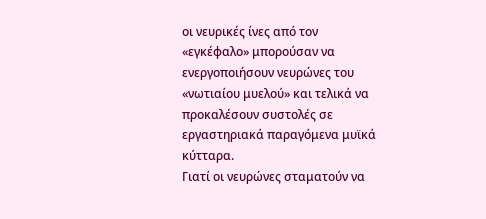οι νευρικές ίνες από τον «εγκέφαλο» μπορούσαν να ενεργοποιήσουν νευρώνες του «νωτιαίου μυελού» και τελικά να προκαλέσουν συστολές σε εργαστηριακά παραγόμενα μυϊκά κύτταρα.
Γιατί οι νευρώνες σταματούν να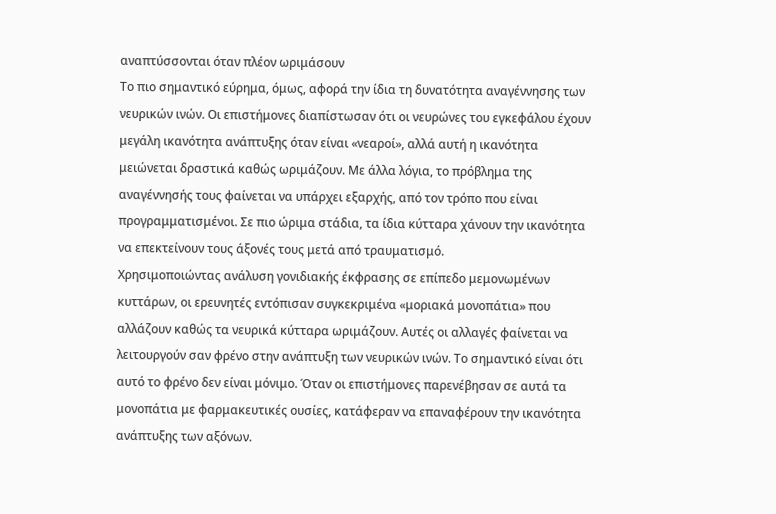αναπτύσσονται όταν πλέον ωριμάσουν
Το πιο σημαντικό εύρημα, όμως, αφορά την ίδια τη δυνατότητα αναγέννησης των νευρικών ινών. Οι επιστήμονες διαπίστωσαν ότι οι νευρώνες του εγκεφάλου έχουν μεγάλη ικανότητα ανάπτυξης όταν είναι «νεαροί», αλλά αυτή η ικανότητα μειώνεται δραστικά καθώς ωριμάζουν. Με άλλα λόγια, το πρόβλημα της αναγέννησής τους φαίνεται να υπάρχει εξαρχής, από τον τρόπο που είναι προγραμματισμένοι. Σε πιο ώριμα στάδια, τα ίδια κύτταρα χάνουν την ικανότητα να επεκτείνουν τους άξονές τους μετά από τραυματισμό.
Χρησιμοποιώντας ανάλυση γονιδιακής έκφρασης σε επίπεδο μεμονωμένων κυττάρων, οι ερευνητές εντόπισαν συγκεκριμένα «μοριακά μονοπάτια» που αλλάζουν καθώς τα νευρικά κύτταρα ωριμάζουν. Αυτές οι αλλαγές φαίνεται να λειτουργούν σαν φρένο στην ανάπτυξη των νευρικών ινών. Το σημαντικό είναι ότι αυτό το φρένο δεν είναι μόνιμο. Όταν οι επιστήμονες παρενέβησαν σε αυτά τα μονοπάτια με φαρμακευτικές ουσίες, κατάφεραν να επαναφέρουν την ικανότητα ανάπτυξης των αξόνων.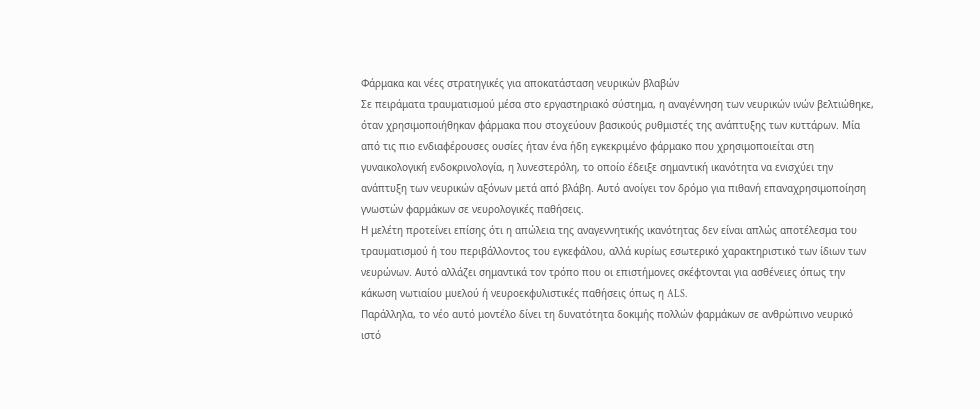Φάρμακα και νέες στρατηγικές για αποκατάσταση νευρικών βλαβών
Σε πειράματα τραυματισμού μέσα στο εργαστηριακό σύστημα, η αναγέννηση των νευρικών ινών βελτιώθηκε, όταν χρησιμοποιήθηκαν φάρμακα που στοχεύουν βασικούς ρυθμιστές της ανάπτυξης των κυττάρων. Μία από τις πιο ενδιαφέρουσες ουσίες ήταν ένα ήδη εγκεκριμένο φάρμακο που χρησιμοποιείται στη γυναικολογική ενδοκρινολογία, η λυνεστερόλη, το οποίο έδειξε σημαντική ικανότητα να ενισχύει την ανάπτυξη των νευρικών αξόνων μετά από βλάβη. Αυτό ανοίγει τον δρόμο για πιθανή επαναχρησιμοποίηση γνωστών φαρμάκων σε νευρολογικές παθήσεις.
Η μελέτη προτείνει επίσης ότι η απώλεια της αναγεννητικής ικανότητας δεν είναι απλώς αποτέλεσμα του τραυματισμού ή του περιβάλλοντος του εγκεφάλου, αλλά κυρίως εσωτερικό χαρακτηριστικό των ίδιων των νευρώνων. Αυτό αλλάζει σημαντικά τον τρόπο που οι επιστήμονες σκέφτονται για ασθένειες όπως την κάκωση νωτιαίου μυελού ή νευροεκφυλιστικές παθήσεις όπως η ALS.
Παράλληλα, το νέο αυτό μοντέλο δίνει τη δυνατότητα δοκιμής πολλών φαρμάκων σε ανθρώπινο νευρικό ιστό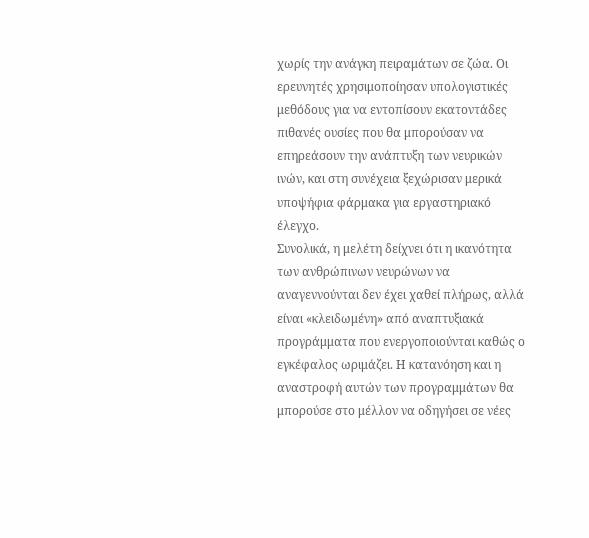χωρίς την ανάγκη πειραμάτων σε ζώα. Οι ερευνητές χρησιμοποίησαν υπολογιστικές μεθόδους για να εντοπίσουν εκατοντάδες πιθανές ουσίες που θα μπορούσαν να επηρεάσουν την ανάπτυξη των νευρικών ινών, και στη συνέχεια ξεχώρισαν μερικά υποψήφια φάρμακα για εργαστηριακό έλεγχο.
Συνολικά, η μελέτη δείχνει ότι η ικανότητα των ανθρώπινων νευρώνων να αναγεννούνται δεν έχει χαθεί πλήρως, αλλά είναι «κλειδωμένη» από αναπτυξιακά προγράμματα που ενεργοποιούνται καθώς ο εγκέφαλος ωριμάζει. Η κατανόηση και η αναστροφή αυτών των προγραμμάτων θα μπορούσε στο μέλλον να οδηγήσει σε νέες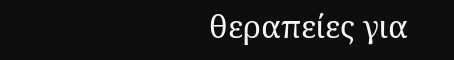θεραπείες για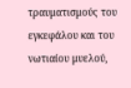τραυματισμούς του εγκεφάλου και του νωτιαίου μυελού,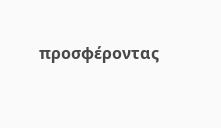προσφέροντας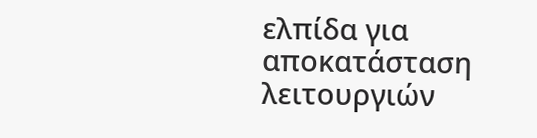ελπίδα για αποκατάσταση λειτουργιών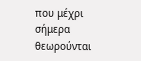που μέχρι σήμερα θεωρούνται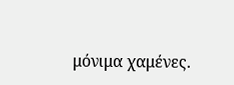μόνιμα χαμένες.